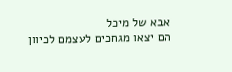אבא של מיכל
הם יצאו מגחכים לעצמם לכיוון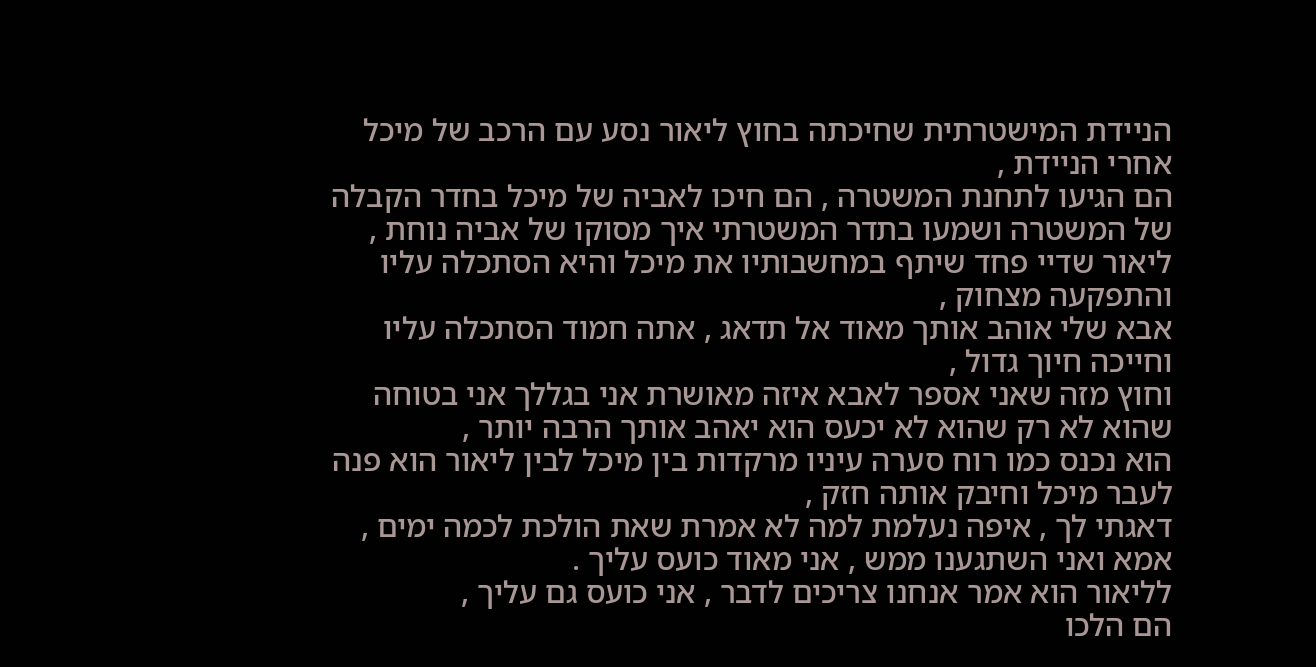הניידת המישטרתית שחיכתה בחוץ ליאור נסע עם הרכב של מיכל אחרי הניידת ,
הם הגיעו לתחנת המשטרה , הם חיכו לאביה של מיכל בחדר הקבלה של המשטרה ושמעו בתדר המשטרתי איך מסוקו של אביה נוחת ,
ליאור שדיי פחד שיתף במחשבותיו את מיכל והיא הסתכלה עליו והתפקעה מצחוק ,
אבא שלי אוהב אותך מאוד אל תדאג , אתה חמוד הסתכלה עליו וחייכה חיוך גדול ,
וחוץ מזה שאני אספר לאבא איזה מאושרת אני בגללך אני בטוחה שהוא לא רק שהוא לא יכעס הוא יאהב אותך הרבה יותר ,
הוא נכנס כמו רוח סערה עיניו מרקדות בין מיכל לבין ליאור הוא פנה לעבר מיכל וחיבק אותה חזק ,
דאגתי לך , איפה נעלמת למה לא אמרת שאת הולכת לכמה ימים , אמא ואני השתגענו ממש , אני מאוד כועס עליך .
לליאור הוא אמר אנחנו צריכים לדבר , אני כועס גם עליך ,
הם הלכו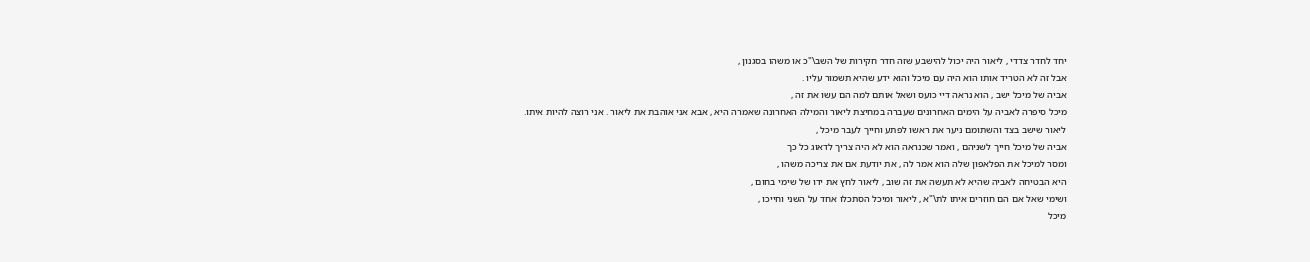יחד לחדר צדדי , ליאור היה יכול להישבע שזה חדר חקירות של השב\"כ או משהו בסגנון ,
אבל זה לא הטריד אותו הוא היה עם מיכל והוא ידע שהיא תשמור עליו .
אביה של מיכל ישב , הוא נראה דיי כועס ושאל אותם למה הם עשו את זה ,
מיכל סיפרה לאביה על הימים האחרונים שעברה במחיצת ליאור והמילה האחרונה שאמרה היא , אבא אני אוהבת את ליאור . אני רוצה להיות איתו.
ליאור שישב בצד והשתומם ניער את ראשו לפתע וחייך לעבר מיכל ,
אביה של מיכל חייך לשניהם , ואמר שכנראה הוא לא היה צריך לדאוג כל כך
ומסר למיכל את הפלאפון שלה הוא אמר לה , את יודעת אם את צריכה משהו ,
היא הבטיחה לאביה שהיא לא תעשה את זה שוב , ליאור לחץ את ידו של שימי בחום ,
ושימי שאל אם הם חוזרים איתו לת\"א , ליאור ומיכל הסתכלו אחד על השני וחייכו ,
מיכל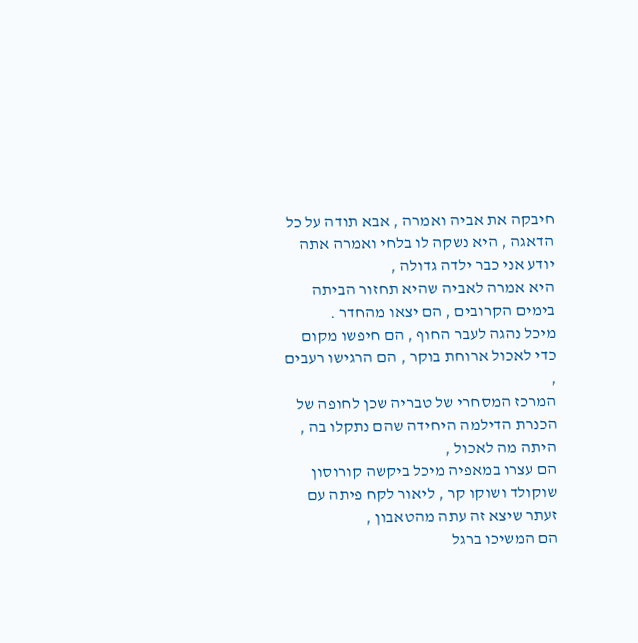חיבקה את אביה ואמרה , אבא תודה על כל הדאגה , היא נשקה לו בלחי ואמרה אתה יודע אני כבר ילדה גדולה ,
היא אמרה לאביה שהיא תחזור הביתה בימים הקרובים , הם יצאו מהחדר .
מיכל נהגה לעבר החוף , הם חיפשו מקום כדי לאכול ארוחת בוקר , הם הרגישו רעבים ,
המרכז המסחרי של טבריה שכן לחופה של הכנרת הדילמה היחידה שהם נתקלו בה , היתה מה לאכול ,
הם עצרו במאפיה מיכל ביקשה קורוסון שוקולד ושוקו קר , ליאור לקח פיתה עם זעתר שיצא זה עתה מהטאבון ,
הם המשיכו ברגל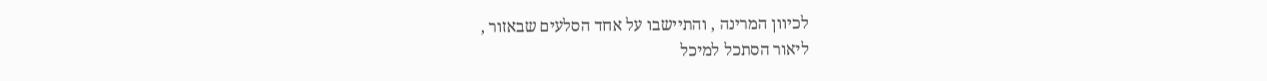לכיוון המרינה , והתיישבו על אחד הסלעים שבאזור ,
ליאור הסתכל למיכל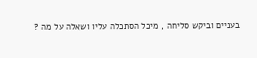בעניים וביקש סליחה , מיכל הסתכלה עליו ושאלה על מה ?